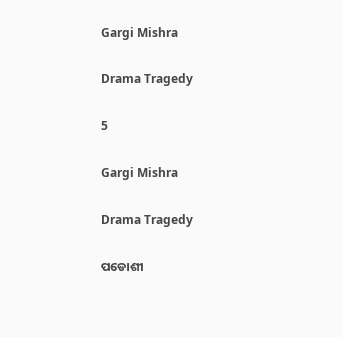Gargi Mishra

Drama Tragedy

5

Gargi Mishra

Drama Tragedy

ପଡୋଶୀ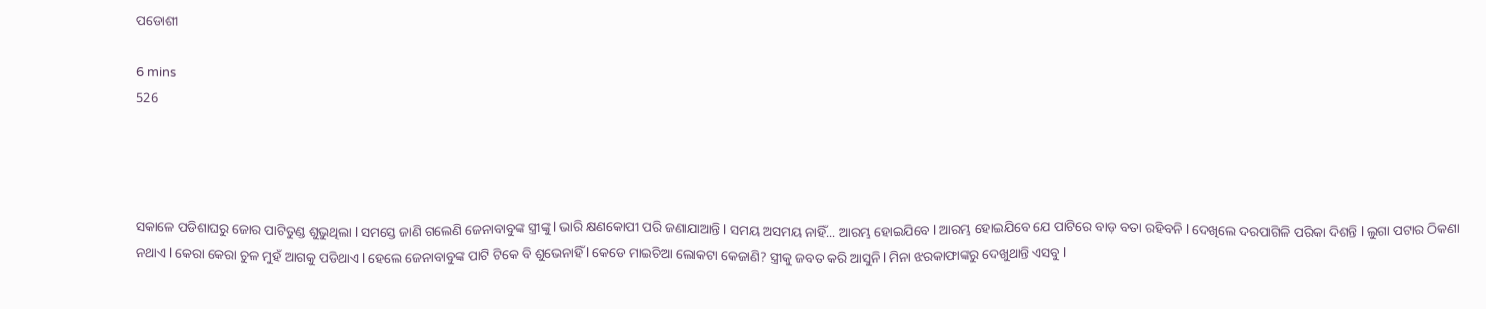ପଡୋଶୀ

6 mins
526




ସକାଳେ ପଡିଶାଘରୁ ଜୋର ପାଟିତୁଣ୍ଡ ଶୁଭୁଥିଲା l ସମସ୍ତେ ଜାଣି ଗଲେଣି ଜେନାବାବୁଙ୍କ ସ୍ତ୍ରୀଙ୍କୁ l ଭାରି କ୍ଷଣକୋପୀ ପରି ଜଣାଯାଆନ୍ତି l ସମୟ ଅସମୟ ନାହିଁ... ଆରମ୍ଭ ହୋଇଯିବେ l ଆରମ୍ଭ ହୋଇଯିବେ ଯେ ପାଟିରେ ବାଡ଼ ବତା ରହିବନି l ଦେଖିଲେ ଦରପାଗିଳି ପରିକା ଦିଶନ୍ତି l ଲୁଗା ପଟାର ଠିକଣା ନଥାଏ l କେରା କେରା ଚୁଳ ମୁହଁ ଆଗକୁ ପଡିଥାଏ l ହେଲେ ଜେନାବାବୁଙ୍କ ପାଟି ଟିକେ ବି ଶୁଭେନାହିଁ l କେଡେ ମାଇଚିଆ ଲୋକଟା କେଜାଣି? ସ୍ତ୍ରୀକୁ ଜବତ କରି ଆସୁନି l ମିନା ଝରକାଫାଙ୍କରୁ ଦେଖୁଥାନ୍ତି ଏସବୁ l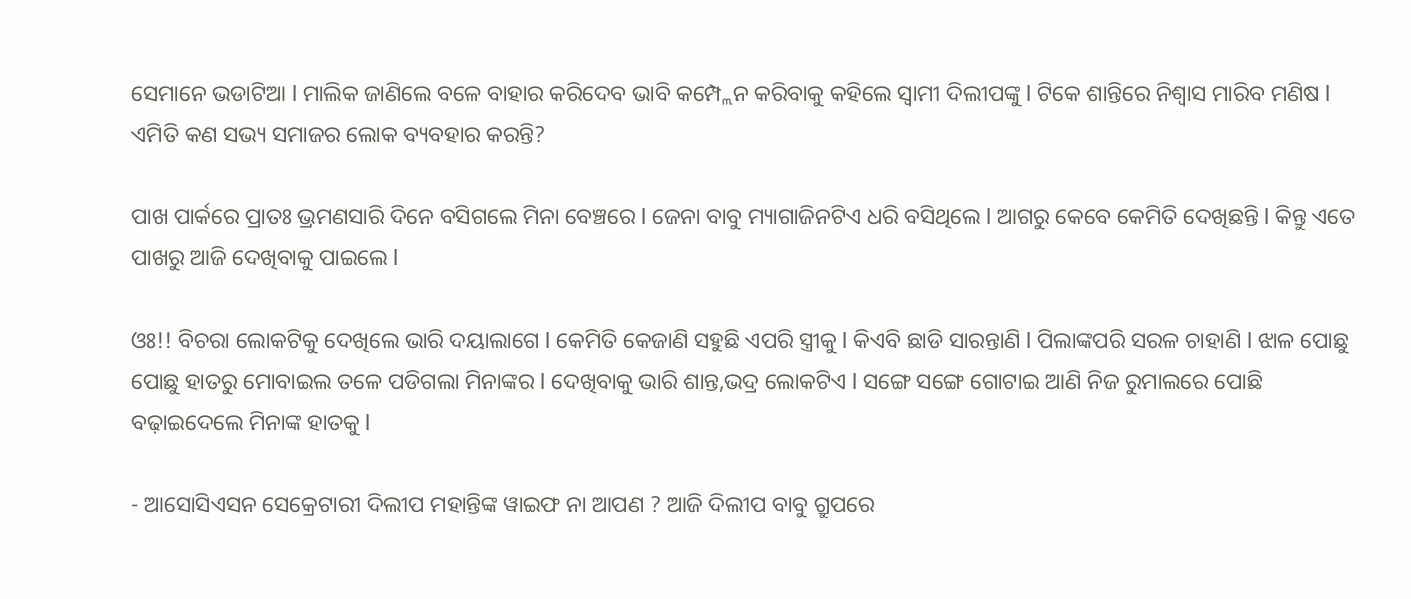ସେମାନେ ଭଡାଟିଆ l ମାଲିକ ଜାଣିଲେ ବଳେ ବାହାର କରିଦେବ ଭାବି କମ୍ପ୍ଲେନ କରିବାକୁ କହିଲେ ସ୍ୱାମୀ ଦିଲୀପଙ୍କୁ l ଟିକେ ଶାନ୍ତିରେ ନିଶ୍ୱାସ ମାରିବ ମଣିଷ l ଏମିତି କଣ ସଭ୍ୟ ସମାଜର ଲୋକ ବ୍ୟବହାର କରନ୍ତି?

ପାଖ ପାର୍କରେ ପ୍ରାତଃ ଭ୍ରମଣସାରି ଦିନେ ବସିଗଲେ ମିନା ବେଞ୍ଚରେ l ଜେନା ବାବୁ ମ୍ୟାଗାଜିନଟିଏ ଧରି ବସିଥିଲେ l ଆଗରୁ କେବେ କେମିତି ଦେଖିଛନ୍ତି l କିନ୍ତୁ ଏତେ ପାଖରୁ ଆଜି ଦେଖିବାକୁ ପାଇଲେ l

ଓଃ!! ବିଚରା ଲୋକଟିକୁ ଦେଖିଲେ ଭାରି ଦୟାଲାଗେ l କେମିତି କେଜାଣି ସହୁଛି ଏପରି ସ୍ତ୍ରୀକୁ l କିଏବି ଛାଡି ସାରନ୍ତାଣି l ପିଲାଙ୍କପରି ସରଳ ଚାହାଣି l ଝାଳ ପୋଛୁ ପୋଛୁ ହାତରୁ ମୋବାଇଲ ତଳେ ପଡିଗଲା ମିନାଙ୍କର l ଦେଖିବାକୁ ଭାରି ଶାନ୍ତ,ଭଦ୍ର ଲୋକଟିଏ l ସଙ୍ଗେ ସଙ୍ଗେ ଗୋଟାଇ ଆଣି ନିଜ ରୁମାଲରେ ପୋଛି ବଢ଼ାଇଦେଲେ ମିନାଙ୍କ ହାତକୁ l

- ଆସୋସିଏସନ ସେକ୍ରେଟାରୀ ଦିଲୀପ ମହାନ୍ତିଙ୍କ ୱାଇଫ ନା ଆପଣ ? ଆଜି ଦିଲୀପ ବାବୁ ଗ୍ରୁପରେ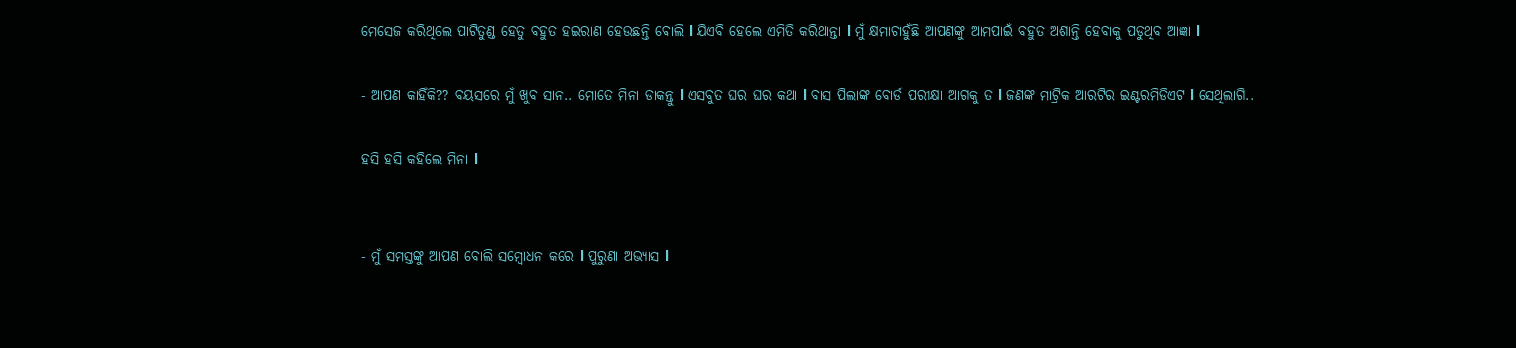ମେସେଜ କରିଥିଲେ ପାଟିତୁଣ୍ଡ ହେତୁ ବହୁତ ହଇରାଣ ହେଉଛନ୍ତି ଵୋଲି l ଯିଏବି ହେଲେ ଏମିତି କରିଥାନ୍ତା l ମୁଁ କ୍ଷମାଚାହୁଁଛି ଆପଣଙ୍କୁ ଆମପାଇଁ ବହୁତ ଅଶାନ୍ତି ହେବାକୁ ପଡୁଥିବ ଆଜ୍ଞା l

- ଆପଣ କାହିଁକି?? ବୟସରେ ମୁଁ ଖୁବ ସାନ.. ମୋତେ ମିନା ଡାକନ୍ତୁ l ଏସବୁତ ଘର ଘର କଥା l ବାସ ପିଲାଙ୍କ ବୋର୍ଡ ପରୀକ୍ଷା ଆଗକୁ ତ l ଜଣଙ୍କ ମାଟ୍ରିକ ଆରଟିର ଇଣ୍ଟରମିଡିଏଟ l ସେଥିଲାଗି..

ହସି ହସି କହିଲେ ମିନା l


- ମୁଁ ସମସ୍ତଙ୍କୁ ଆପଣ ବୋଲି ସମ୍ବୋଧନ କରେ l ପୁରୁଣା ଅଭ୍ୟାସ l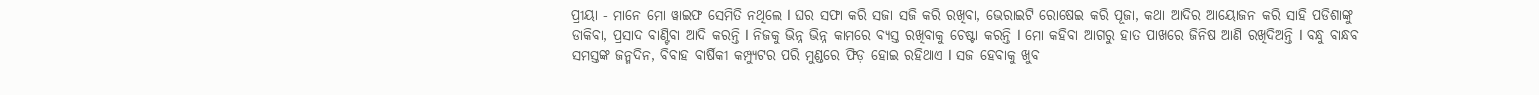ପ୍ରୀୟା - ମାନେ ମୋ ୱାଇଫ ସେମିତି ନଥିଲେ l ଘର ସଫା କରି ସଜା ସଜି କରି ରଖିବା, ଭେରାଇଟି ରୋଷେଇ କରି ପୂଜା, କଥା ଆଦିର ଆୟୋଜନ କରି ସାହି ପଡିଶାଙ୍କୁ ଡାକିବା, ପ୍ରସାଦ ବାଣ୍ଟିବା ଆଦି କରନ୍ତି l ନିଜକୁ ଭିନ୍ନ ଭିନ୍ନ କାମରେ ବ୍ୟସ୍ତ ରଖିବାକୁ ଚେଷ୍ଟା କରନ୍ତି l ମୋ କହିବା ଆଗରୁ ହାତ ପାଖରେ ଜିନିଷ ଆଣି ରଖିଦିଅନ୍ତି l ବନ୍ଧୁ ବାନ୍ଧବ ସମସ୍ତଙ୍କ ଜନ୍ମଦିନ, ବିବାହ ବାର୍ଷିକୀ କମ୍ପ୍ୟୁଟର ପରି ମୁଣ୍ଡରେ ଫିଡ଼ ହୋଇ ରହିଥାଏ l ସଜ ହେବାକୁ ଖୁବ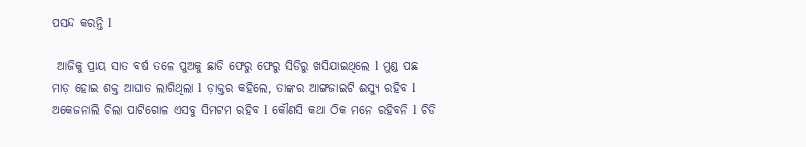ପସନ୍ଦ କରନ୍ତି l

 ଆଜିକୁ ପ୍ରାୟ ସାତ ବର୍ଷ ତଳେ ପୁଅକୁ ଛାଡି ଫେରୁ ଫେରୁ ସିଡିରୁ ଖସିଯାଇଥିଲେ l ମୁଣ୍ଡ ପଛ ମାଡ଼ ହୋଇ ଶକ୍ତ ଆଘାତ ଲାଗିଥିଲା l ଡ଼ାକ୍ତର କହିଲେ, ତାଙ୍କର ଆଙ୍ଗଜାଇଟି ଈସ୍ୟୁ ରହିବ l ଅକେଜନାଲି ଚିଲା ପାଟିଗୋଳ ଏସବୁ ସିମଟମ ରହିବ l କୌଣସି କଥା ଠିକ ମନେ ରହିବନି l ଚିଡି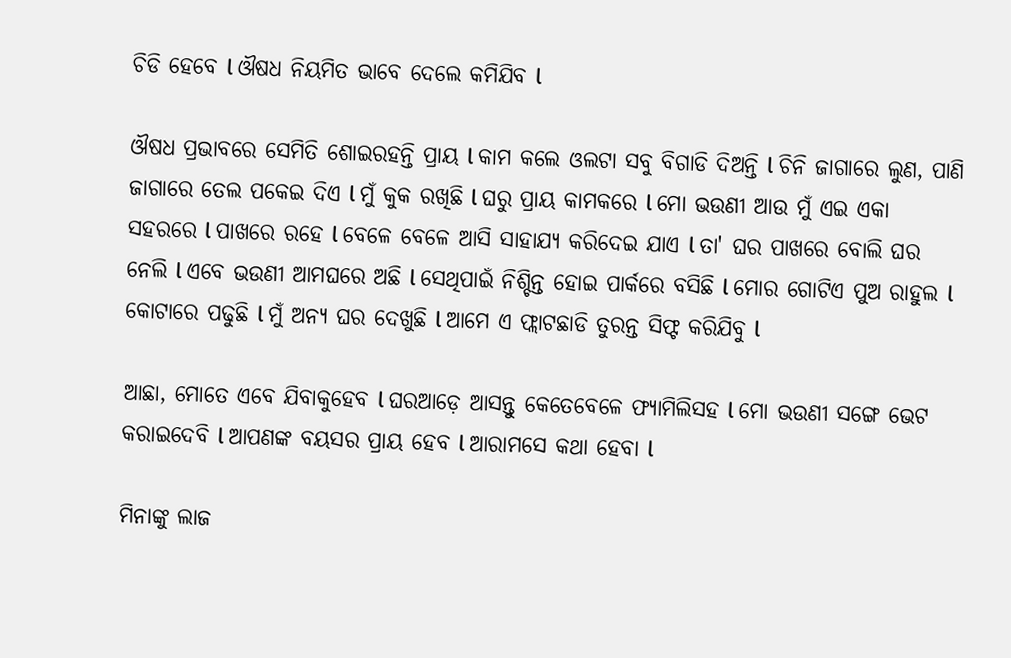ଚିଡି ହେବେ l ଔଷଧ ନିୟମିତ ଭାବେ ଦେଲେ କମିଯିବ l

ଔଷଧ ପ୍ରଭାବରେ ସେମିତି ଶୋଇରହନ୍ତି ପ୍ରାୟ l କାମ କଲେ ଓଲଟା ସବୁ ବିଗାଡି ଦିଅନ୍ତି l ଚିନି ଜାଗାରେ ଲୁଣ, ପାଣି ଜାଗାରେ ତେଲ ପକେଇ ଦିଏ l ମୁଁ କୁକ ରଖିଛି l ଘରୁ ପ୍ରାୟ କାମକରେ l ମୋ ଭଉଣୀ ଆଉ ମୁଁ ଏଇ ଏକା ସହରରେ l ପାଖରେ ରହେ l ବେଳେ ବେଳେ ଆସି ସାହାଯ୍ୟ କରିଦେଇ ଯାଏ l ତା' ଘର ପାଖରେ ବୋଲି ଘର ନେଲି l ଏବେ ଭଉଣୀ ଆମଘରେ ଅଛି l ସେଥିପାଇଁ ନିଶ୍ଚିନ୍ତ ହୋଇ ପାର୍କରେ ବସିଛି l ମୋର ଗୋଟିଏ ପୁଅ ରାହୁଲ l କୋଟାରେ ପଢୁଛି l ମୁଁ ଅନ୍ୟ ଘର ଦେଖୁଛି l ଆମେ ଏ ଫ୍ଲାଟଛାଡି ତୁରନ୍ତ ସିଫ୍ଟ କରିଯିବୁ l

ଆଛା, ମୋତେ ଏବେ ଯିବାକୁହେବ l ଘରଆଡ଼େ ଆସନ୍ତୁ କେତେବେଳେ ଫ୍ୟାମିଲିସହ l ମୋ ଭଉଣୀ ସଙ୍ଗେ ଭେଟ କରାଇଦେବି l ଆପଣଙ୍କ ବୟସର ପ୍ରାୟ ହେବ l ଆରାମସେ କଥା ହେବା l

ମିନାଙ୍କୁ ଲାଜ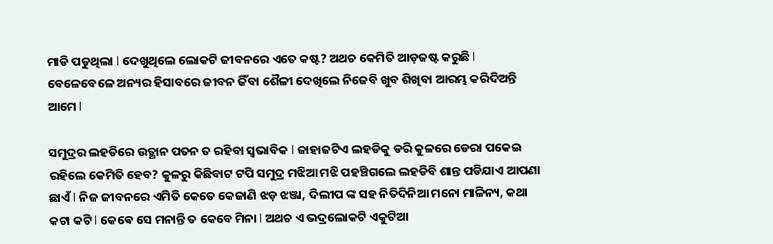ମାଡି ପଡୁଥିଲା l ଦେଖୁଥିଲେ ଲୋକଟି ଜୀବନରେ ଏତେ କଷ୍ଟ? ଅଥଚ କେମିତି ଆଡ଼ଜଷ୍ଟ କରୁଛି l ବେଳେବେଳେ ଅନ୍ୟର ହିସାବରେ ଜୀବନ ଜିଁବା ଶୈଳୀ ଦେଖିଲେ ନିଜେବି ଖୁବ ଶିଖିବା ଆରମ୍ଭ କରିଦିଅନ୍ତି ଆମେ l

ସମୁଦ୍ରର ଲହଡିରେ ଉତ୍ଥାନ ପତନ ତ ରହିବା ସ୍ୱଭାବିକ l ଜାହାଜଟିଏ ଲହଡିକୁ ଡରି କୁଳରେ ଡେରା ପକେଇ ରହିଲେ କେମିତି ହେବ? କୁଳରୁ କିଛିବାଟ ଟପି ସମୁଦ୍ର ମଝିଆ ମଝି ପହଞ୍ଚିଗଲେ ଲହଡିବି ଶାନ୍ତ ପଡିଯାଏ ଆପଣା ଛାଏଁ l ନିଜ ଜୀବନରେ ଏମିତି କେତେ କେଜାଣି ଝଡ଼ ଝଞ୍ଜା, ଦିଲୀପ ଙ୍କ ସହ ନିତିଦିନିଆ ମନୋ ମାଳିନ୍ୟ, କଥା କଟା କଟି l କେଵେ ସେ ମନାନ୍ତି ତ କେବେ ମିନା l ଅଥଚ ଏ ଭଦ୍ରଲୋକଟି ଏକୁଟିଆ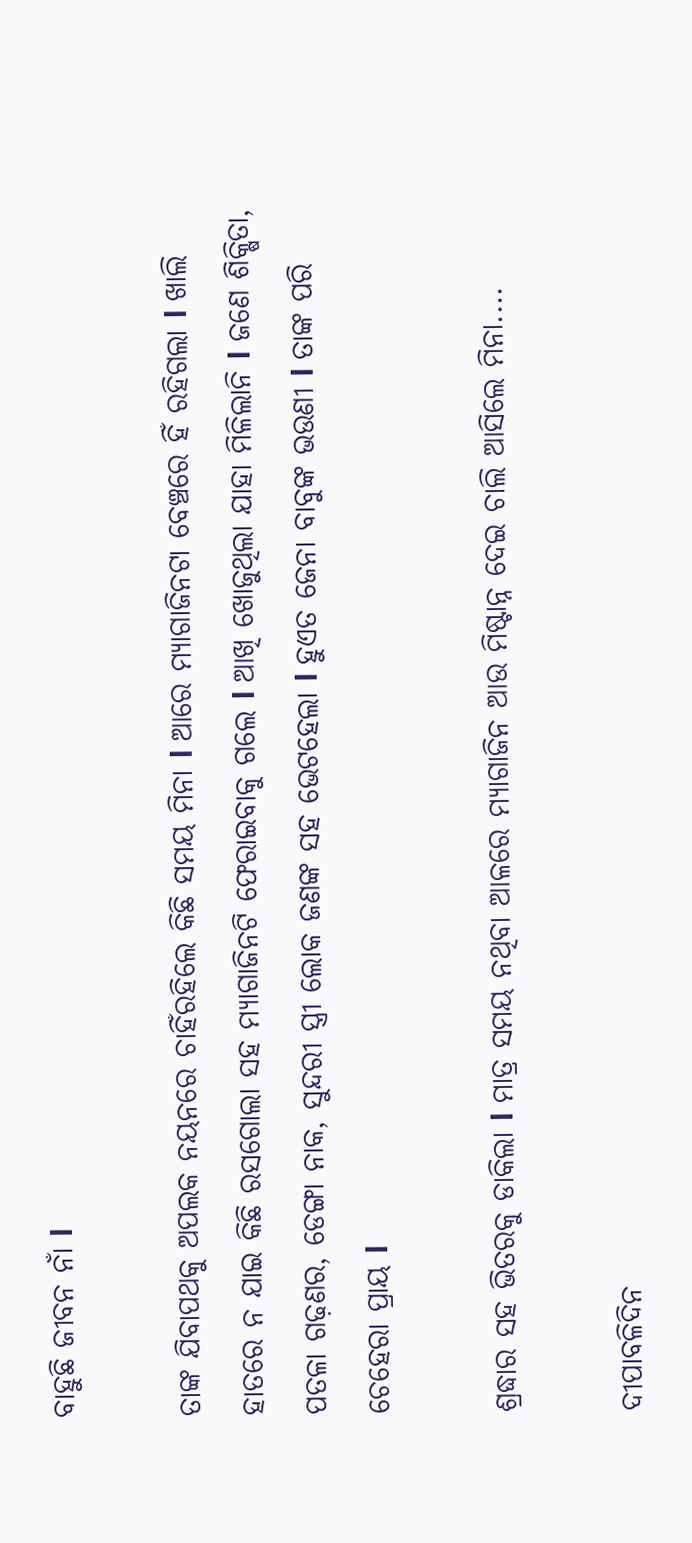ବାହୁଛି ଜୀବନ ନାଁ l

ତାଙ୍କ ଯିବାପଥକୁ ଅପଲକ ନୟନରେ ଚାହିଁରହିଲେ କିଛି ସମୟ ମିନା l ଆରେ ମ୍ୟାଗାଜିନଟା ବେଞ୍ଚରେ ହିଁ ରହିଗଲା l ଖାଲି ହାତରେ ନ ଯାଇ କିଛି ରସଗୋଲା ସହ ମ୍ୟାଗାଜିନଟି ଫେରାଇବାକୁ ଗଲେ l ଆଖି ଖୋଜୁଥିଲା ଯାହା ମିଳିଲାନି l ଜଣେ ଶିକ୍ଷିତା, ପତଳା ଗଢ଼ଣର, ଡେଙ୍ଗା ନାକ, ସୁନ୍ଦରୀ ସ୍ତ୍ରୀ ଲୋକ ଜଣଙ୍କ ସହ ଭେଟହେଲା l ହୁଏତ ଜେନା ବାବୁଙ୍କ ଭଉଣୀ l ତାଙ୍କ ପରି ଚେହେରା ପ୍ରାୟ l

ଶ୍ରଦ୍ଧାର ସହ ଭିତରକୁ ଡାକିଲା l ମାତ୍ର ସମୟ ନଥିବା ଆଳରେ ମ୍ୟାଗାଜିନ ଆଉ ମିଷ୍ଟାନ୍ନ ଦେଇ ଚାଲି ଆସିଲେ ମିନା....

ଦୀପାବଳିଦିନ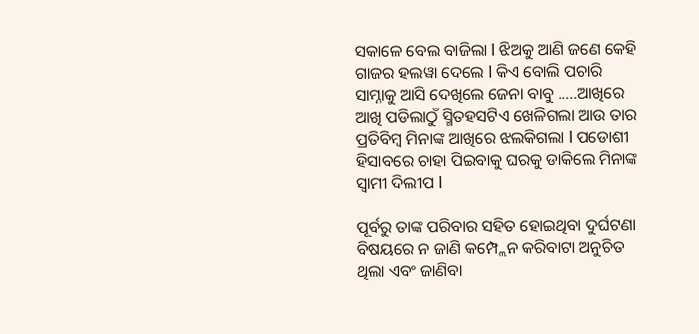ସକାଳେ ବେଲ ବାଜିଲା l ଝିଅକୁ ଆଣି ଜଣେ କେହି ଗାଜର ହଲୱା ଦେଲେ l କିଏ ବୋଲି ପଚାରି ସାମ୍ନାକୁ ଆସି ଦେଖିଲେ ଜେନା ବାବୁ .....ଆଖିରେ ଆଖି ପଡିଲାଠୁଁ ସ୍ମିତହସଟିଏ ଖେଳିଗଲା ଆଉ ତାର ପ୍ରତିବିମ୍ବ ମିନାଙ୍କ ଆଖିରେ ଝଲକିଗଲା l ପଡୋଶୀ ହିସାବରେ ଚାହା ପିଇବାକୁ ଘରକୁ ଡାକିଲେ ମିନାଙ୍କ ସ୍ୱାମୀ ଦିଲୀପ l

ପୂର୍ବରୁ ତାଙ୍କ ପରିବାର ସହିତ ହୋଇଥିବା ଦୁର୍ଘଟଣା ବିଷୟରେ ନ ଜାଣି କମ୍ପ୍ଲେନ କରିବାଟା ଅନୁଚିତ ଥିଲା ଏବଂ ଜାଣିବା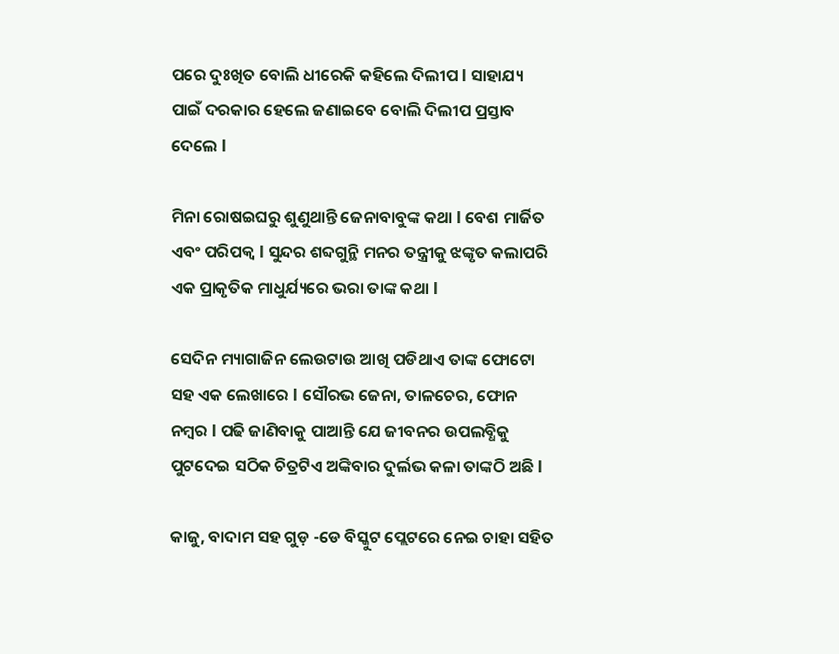ପରେ ଦୁଃଖିତ ବୋଲି ଧୀରେକି କହିଲେ ଦିଲୀପ l ସାହାଯ୍ୟ ପାଇଁ ଦରକାର ହେଲେ ଜଣାଇବେ ବୋଲି ଦିଲୀପ ପ୍ରସ୍ତାବ ଦେଲେ l

ମିନା ରୋଷଇଘରୁ ଶୁଣୁଥାନ୍ତି ଜେନାବାବୁଙ୍କ କଥା l ବେଶ ମାର୍ଜିତ ଏବଂ ପରିପକ୍ୱ l ସୁନ୍ଦର ଶବ୍ଦଗୁନ୍ଥି ମନର ତନ୍ତ୍ରୀକୁ ଝଙ୍କୃତ କଲାପରି ଏକ ପ୍ରାକୃତିକ ମାଧୁର୍ଯ୍ୟରେ ଭରା ତାଙ୍କ କଥା l

ସେଦିନ ମ୍ୟାଗାଜିନ ଲେଉଟାଉ ଆଖି ପଡିଥାଏ ତାଙ୍କ ଫୋଟୋ ସହ ଏକ ଲେଖାରେ l ସୌରଭ ଜେନା, ତାଳଚେର, ଫୋନ ନମ୍ବର l ପଢି ଜାଣିବାକୁ ପାଆନ୍ତି ଯେ ଜୀବନର ଉପଲବ୍ଧିକୁ ପୁଟଦେଇ ସଠିକ ଚିତ୍ରଟିଏ ଅଙ୍କିବାର ଦୁର୍ଲଭ କଳା ତାଙ୍କଠି ଅଛି l

କାଜୁ, ବାଦାମ ସହ ଗୁଡ଼ -ଡେ ବିସ୍କୁଟ ପ୍ଲେଟରେ ନେଇ ଚାହା ସହିତ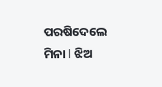ପରଷିଦେଲେ ମିନା l ଝିଅ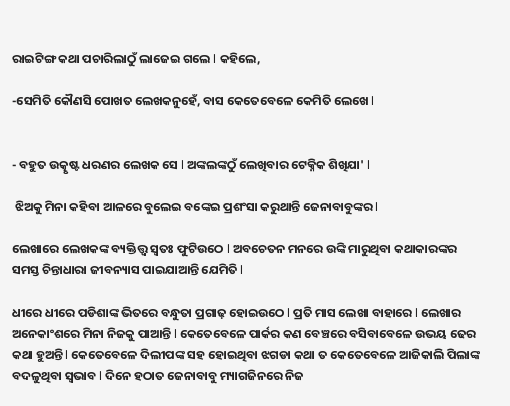ରାଇଟିଙ୍ଗ କଥା ପଚାରିଲାଠୁଁ ଲାଜେଇ ଗଲେ l କହିଲେ,

-ସେମିତି କୌଣସି ପୋଖତ ଲେଖକନୁହେଁ, ବାସ କେତେବେଳେ କେମିତି ଲେଖେ l


- ବହୁତ ଉତ୍କୃଷ୍ଟ ଧରଣର ଲେଖକ ସେ l ଅଙ୍କଲଙ୍କଠୁଁ ଲେଖିବାର ଟେକ୍ନିକ ଶିଖିଯା' l

 ଝିଅକୁ ମିନା କହିବା ଆଳରେ ବୁଲେଇ ବଙ୍କେଇ ପ୍ରଶଂସା କରୁଥାନ୍ତି ଜେନାବାବୁଙ୍କର l

ଲେଖାରେ ଲେଖକଙ୍କ ବ୍ୟକ୍ତିତ୍ତ୍ୱ ସ୍ୱତଃ ଫୁଟିଉଠେ l ଅବଚେତନ ମନରେ ଉଙ୍କି ମାରୁଥିବା କଥାକାରଙ୍କର ସମସ୍ତ ଚିନ୍ତାଧାରା ଜୀବନ୍ୟାସ ପାଇଯାଆନ୍ତି ଯେମିତି l

ଧୀରେ ଧୀରେ ପଡିଶାଙ୍କ ଭିତରେ ବନ୍ଧୁତା ପ୍ରଗାଢ଼ ହୋଇଉଠେ l ପ୍ରତି ମାସ ଲେଖା ବାହାରେ l ଲେଖାର ଅନେକାଂଶରେ ମିନା ନିଜକୁ ପାଆନ୍ତି l କେତେବେଳେ ପାର୍କର କଣ ବେଞ୍ଚରେ ବସିବାବେଳେ ଉଭୟ ଢେର କଥା ହୁଅନ୍ତି l କେତେବେଳେ ଦିଲୀପଙ୍କ ସହ ହୋଇଥିବା ଝଗଡା କଥା ତ କେତେବେଳେ ଆଜିକାଲି ପିଲାଙ୍କ ବଦଳୁଥିବା ସ୍ଵଭାବ l ଦିନେ ହଠାତ ଜେନାବାବୁ ମ୍ୟାଗଜିନରେ ନିଜ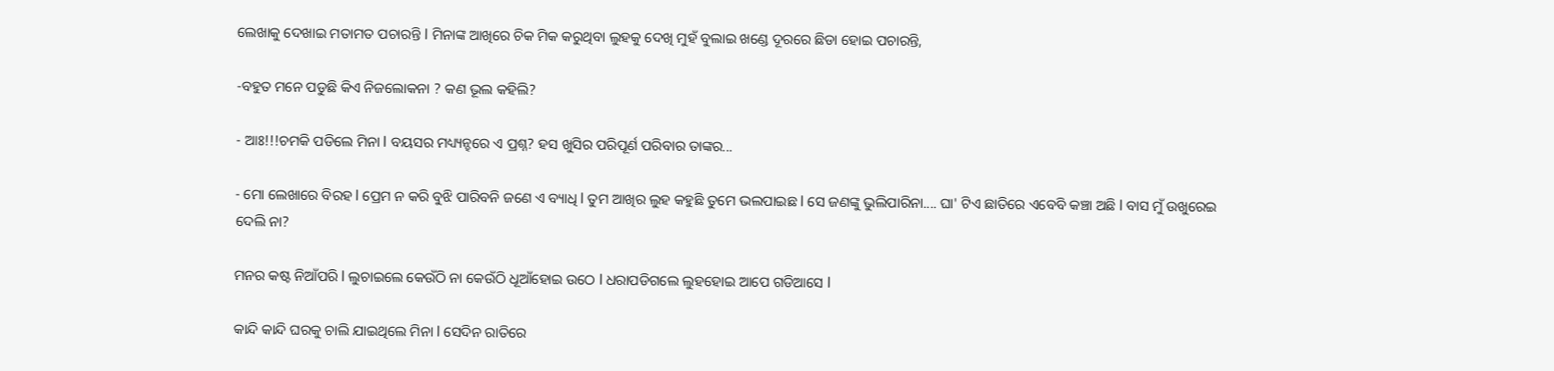ଲେଖାକୁ ଦେଖାଇ ମତାମତ ପଚାରନ୍ତି l ମିନାଙ୍କ ଆଖିରେ ଚିକ ମିକ କରୁଥିବା ଲୁହକୁ ଦେଖି ମୁହଁ ବୁଲାଇ ଖଣ୍ଡେ ଦୂରରେ ଛିଡା ହୋଇ ପଚାରନ୍ତି,

-ବହୁତ ମନେ ପଡୁଛି କିଏ ନିଜଲୋକନା ? କଣ ଭୂଲ କହିଲି?

- ଆଃ!!!ଚମକି ପଡିଲେ ମିନା l ବୟସର ମଧ୍ୟ୍ୟନ୍ହରେ ଏ ପ୍ରଶ୍ନ? ହସ ଖୁସିର ପରିପୂର୍ଣ ପରିବାର ତାଙ୍କର...

- ମୋ ଲେଖାରେ ବିରହ l ପ୍ରେମ ନ କରି ବୁଝି ପାରିବନି ଜଣେ ଏ ବ୍ୟାଧି l ତୁମ ଆଖିର ଲୁହ କହୁଛି ତୁମେ ଭଲପାଇଛ l ସେ ଜଣଙ୍କୁ ଭୁଲିପାରିନା.... ଘା' ଟିଏ ଛାତିରେ ଏବେବି କଞ୍ଚା ଅଛି l ବାସ ମୁଁ ଉଖୁରେଇ ଦେଲି ନା?

ମନର କଷ୍ଟ ନିଆଁପରି l ଲୁଚାଇଲେ କେଉଁଠି ନା କେଉଁଠି ଧୂଆଁହୋଇ ଉଠେ l ଧରାପଡିଗଲେ ଲୁହହୋଇ ଆପେ ଗଡିଆସେ l

କାନ୍ଦି କାନ୍ଦି ଘରକୁ ଚାଲି ଯାଇଥିଲେ ମିନା l ସେଦିନ ରାତିରେ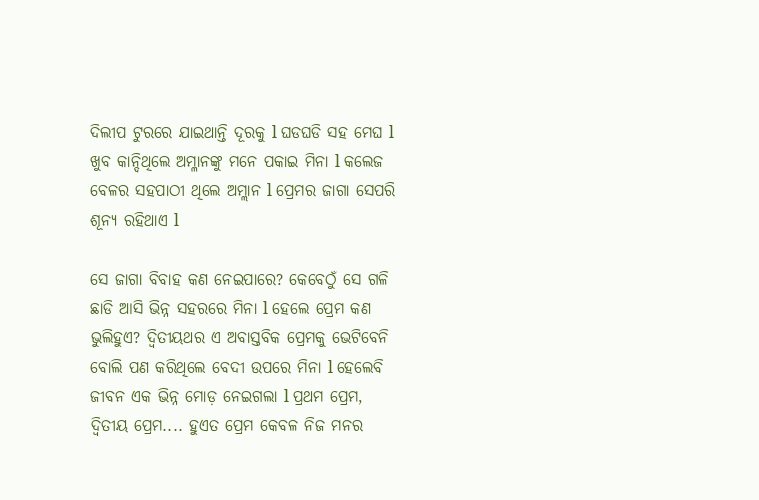ଦିଲୀପ ଟୁରରେ ଯାଇଥାନ୍ତି ଦୂରକୁ l ଘଡଘଡି ସହ ମେଘ l ଖୁବ କାନ୍ଦିଥିଲେ ଅମ୍ଳାନଙ୍କୁ ମନେ ପକାଇ ମିନା l କଲେଜ ବେଳର ସହପାଠୀ ଥିଲେ ଅମ୍ଲାନ l ପ୍ରେମର ଜାଗା ସେପରି ଶୂନ୍ୟ ରହିଥାଏ l

ସେ ଜାଗା ବିବାହ କଣ ନେଇପାରେ? କେବେଠୁଁ ସେ ଗଳି ଛାଡି ଆସି ଭିନ୍ନ ସହରରେ ମିନା l ହେଲେ ପ୍ରେମ କଣ ଭୁଲିହୁଏ? ଦ୍ଵିତୀୟଥର ଏ ଅବାସ୍ତବିକ ପ୍ରେମକୁ ଭେଟିବେନି ବୋଲି ପଣ କରିଥିଲେ ବେଦୀ ଉପରେ ମିନା l ହେଲେବି ଜୀବନ ଏକ ଭିନ୍ନ ମୋଡ଼ ନେଇଗଲା l ପ୍ରଥମ ପ୍ରେମ, ଦ୍ଵିତୀୟ ପ୍ରେମ.... ହୁଏତ ପ୍ରେମ କେବଳ ନିଜ ମନର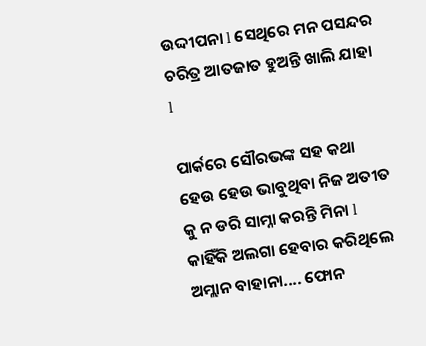ଉଦ୍ଦୀପନା l ସେଥିରେ ମନ ପସନ୍ଦର ଚରିତ୍ର ଆତଜାତ ହୁଅନ୍ତି ଖାଲି ଯାହା l

ପାର୍କରେ ସୌରଭଙ୍କ ସହ କଥା ହେଉ ହେଉ ଭାବୁଥିବା ନିଜ ଅତୀତ କୁ ନ ଡରି ସାମ୍ନା କରନ୍ତି ମିନା l କାହିଁକି ଅଲଗା ହେବାର କରିଥିଲେ ଅମ୍ଲାନ ବାହାନା.... ଫୋନ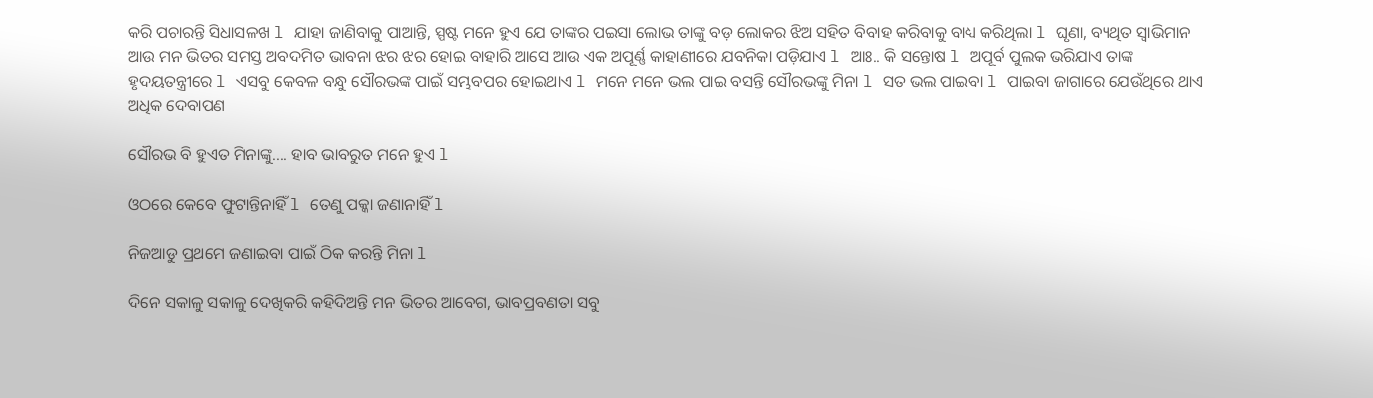କରି ପଚାରନ୍ତି ସିଧାସଳଖ l ଯାହା ଜାଣିବାକୁ ପାଆନ୍ତି, ସ୍ପଷ୍ଟ ମନେ ହୁଏ ଯେ ତାଙ୍କର ପଇସା ଲୋଭ ତାଙ୍କୁ ବଡ଼ ଲୋକର ଝିଅ ସହିତ ବିବାହ କରିବାକୁ ବାଧ୍ୟ କରିଥିଲା l ଘୃଣା, ବ୍ୟଥିତ ସ୍ୱାଭିମାନ ଆଉ ମନ ଭିତର ସମସ୍ତ ଅବଦମିତ ଭାବନା ଝର ଝର ହୋଇ ବାହାରି ଆସେ ଆଉ ଏକ ଅପୂର୍ଣ୍ଣ କାହାଣୀରେ ଯବନିକା ପଡ଼ିଯାଏ l ଆଃ.. କି ସନ୍ତୋଷ l ଅପୂର୍ବ ପୁଲକ ଭରିଯାଏ ତାଙ୍କ ହୃଦୟତନ୍ତ୍ରୀରେ l ଏସବୁ କେବଳ ବନ୍ଧୁ ସୌରଭଙ୍କ ପାଇଁ ସମ୍ଭବପର ହୋଇଥାଏ l ମନେ ମନେ ଭଲ ପାଇ ବସନ୍ତି ସୌରଭଙ୍କୁ ମିନା l ସତ ଭଲ ପାଇବା l ପାଇବା ଜାଗାରେ ଯେଉଁଥିରେ ଥାଏ ଅଧିକ ଦେବାପଣ

ସୌରଭ ବି ହୁଏତ ମିନାଙ୍କୁ.... ହାବ ଭାବରୁତ ମନେ ହୁଏ l

ଓଠରେ କେବେ ଫୁଟାନ୍ତିନାହିଁ l ତେଣୁ ପକ୍କା ଜଣାନାହିଁ l

ନିଜଆଡୁ ପ୍ରଥମେ ଜଣାଇବା ପାଇଁ ଠିକ କରନ୍ତି ମିନା l

ଦିନେ ସକାଳୁ ସକାଳୁ ଦେଖିକରି କହିଦିଅନ୍ତି ମନ ଭିତର ଆବେଗ, ଭାବପ୍ରବଣତା ସବୁ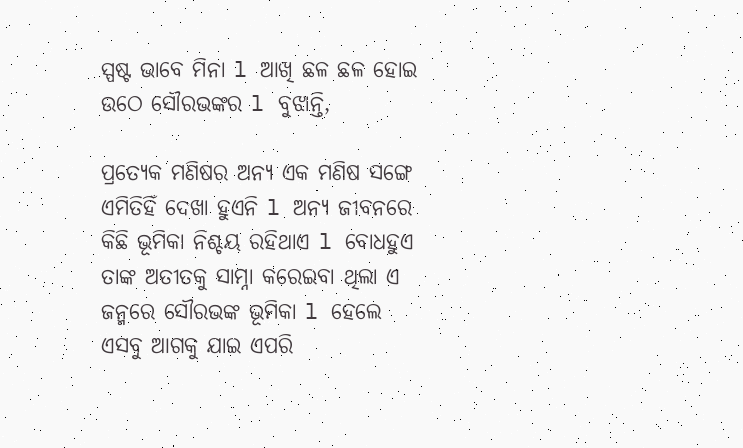ସ୍ପଷ୍ଟ ଭାବେ ମିନା l ଆଖି ଛଳ ଛଳ ହୋଇ ଉଠେ ସୌରଭଙ୍କର l ବୁଝାନ୍ତି,

ପ୍ରତ୍ୟେକ ମଣିଷର ଅନ୍ୟ ଏକ ମଣିଷ ସଙ୍ଗେ ଏମିତିହିଁ ଦେଖା ହୁଏନି l ଅନ୍ୟ ଜୀବନରେ କିଛି ଭୂମିକା ନିଶ୍ଚୟ ରହିଥାଏ l ବୋଧହୁଏ ତାଙ୍କ ଅତୀତକୁ ସାମ୍ନା କରେଇବା ଥିଲା ଏ ଜନ୍ମରେ ସୌରଭଙ୍କ ଭୂମିକା l ହେଲେ ଏସବୁ ଆଗକୁ ଯାଇ ଏପରି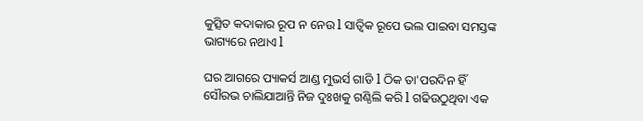କୁତ୍ସିତ କଦାକାର ରୂପ ନ ନେଉ l ସାତ୍ଵିକ ରୂପେ ଭଲ ପାଇବା ସମସ୍ତଙ୍କ ଭାଗ୍ୟରେ ନଥାଏ l

ଘର ଆଗରେ ପ୍ୟାକର୍ସ ଆଣ୍ଡ ମୁଭର୍ସ ଗାଡି l ଠିକ ତା'ପରଦିନ ହିଁ ସୌରଭ ଚାଲିଯାଆନ୍ତି ନିଜ ଦୁଃଖକୁ ଗଣ୍ଠିଲି କରି l ଗଢିଉଠୁଥିବା ଏକ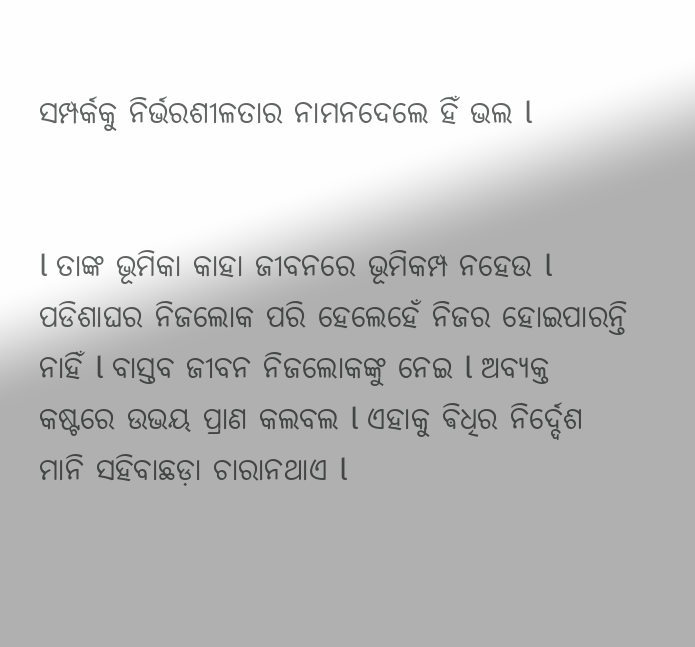ସମ୍ପର୍କକୁ ନିର୍ଭରଶୀଳତାର ନାମନଦେଲେ ହିଁ ଭଲ l


l ତାଙ୍କ ଭୂମିକା କାହା ଜୀବନରେ ଭୂମିକମ୍ପ ନହେଉ l ପଡିଶାଘର ନିଜଲୋକ ପରି ହେଲେହେଁ ନିଜର ହୋଇପାରନ୍ତି ନାହିଁ l ବାସ୍ତବ ଜୀବନ ନିଜଲୋକଙ୍କୁ ନେଇ l ଅବ୍ୟକ୍ତ କଷ୍ଟରେ ଉଭୟ ପ୍ରାଣ କଲବଲ l ଏହାକୁ ଵିଧିର ନିର୍ଦ୍ଦେଶ ମାନି ସହିବାଛଡ଼ା ଚାରାନଥାଏ l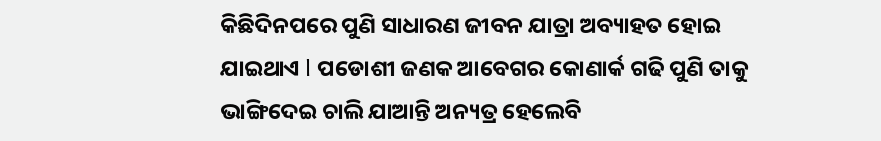କିଛିଦିନପରେ ପୁଣି ସାଧାରଣ ଜୀବନ ଯାତ୍ରା ଅବ୍ୟାହତ ହୋଇ ଯାଇଥାଏ l ପଡୋଶୀ ଜଣକ ଆବେଗର କୋଣାର୍କ ଗଢି ପୁଣି ତାକୁ ଭାଙ୍ଗିଦେଇ ଚାଲି ଯାଆନ୍ତି ଅନ୍ୟତ୍ର ହେଲେବି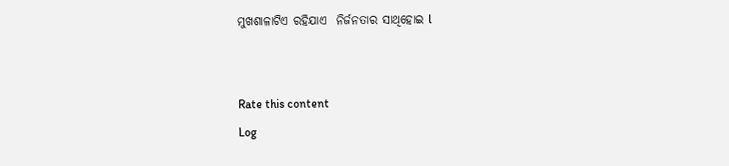ମୁଖଶାଳାଟିଏ ରହିଯାଏ  ନିର୍ଜନତାର ସାଥିହୋଇ l


Rate this content
Log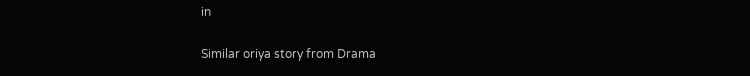in

Similar oriya story from Drama